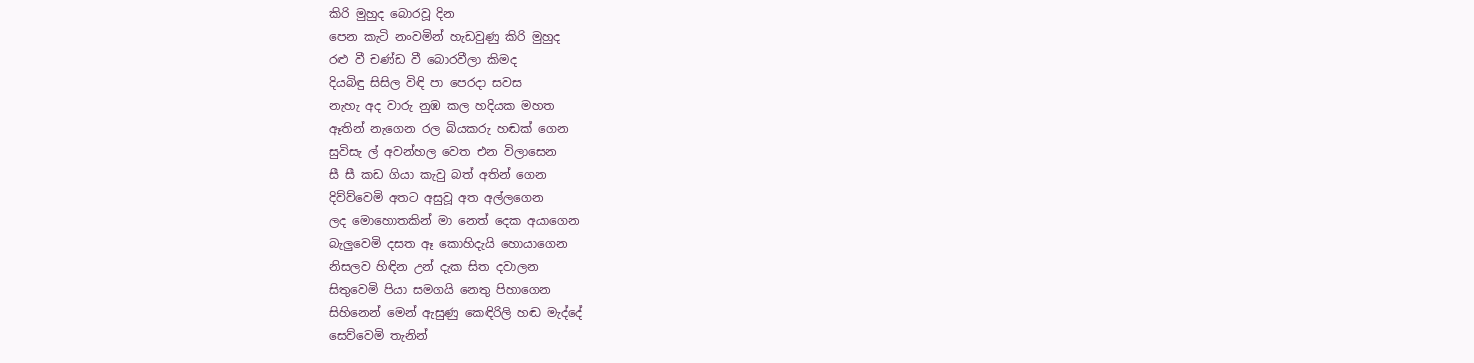කිරි මුහුද බොරවූ දින
පෙන කැටි නංවමින් හැඩවුණු කිරි මුහුද
රළු වී චණ්ඩ වී බොරවීලා කිමද
දියබිඳු සිසිල විඳි පා පෙරදා සවස
නැහැ අද වාරු නුඹ කල හදියක මහත
ඈතින් නැගෙන රල බියකරු හඬක් ගෙන
සුවිසැ ල් අවන්හල වෙත එන විලාසෙන
සී සී කඩ ගියා කැවු බත් අතින් ගෙන
දිව්ව්වෙමි අතට අසුවූ අත අල්ලගෙන
ලද මොහොතකින් මා නෙත් දෙක අයාගෙන
බැලුවෙමි දසත ඈ කොහිදැයි හොයාගෙන
නිසලව හිඳින උන් දැක සිත දවාලන
සිතුවෙමි පියා සමගයි නෙතු පිහාගෙන
සිහිනෙන් මෙන් ඇසුණු කෙඳිරිලි හඬ මැද්දේ
සෙව්වෙමි තැනින්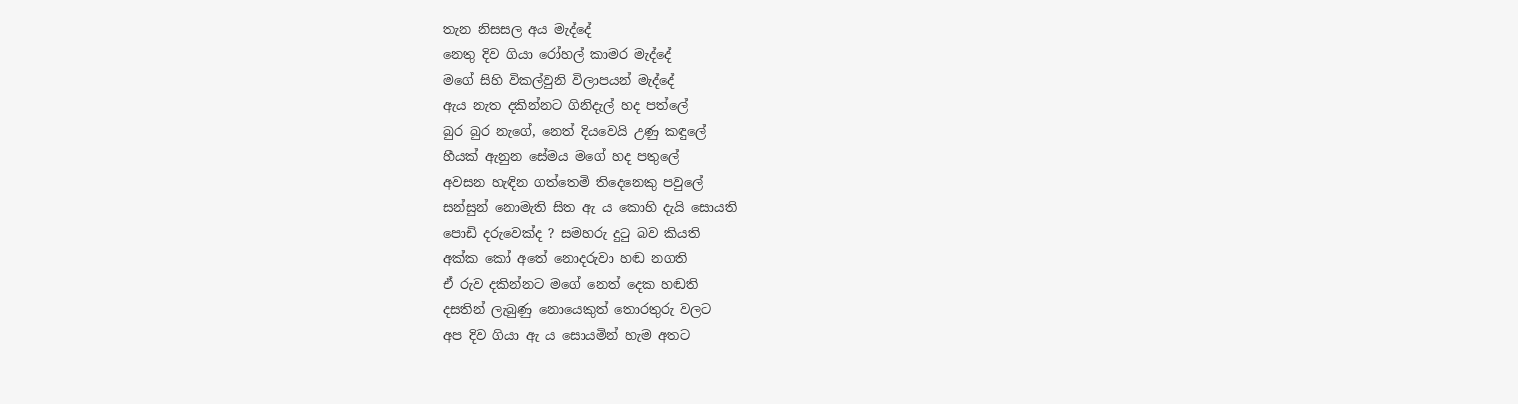තැන නිසසල අය මැද්දේ
නෙතු දිව ගියා රෝහල් කාමර මැද්දේ
මගේ සිහි විකල්වුනි විලාපයන් මැද්දේ
ඇය නැත දකින්නට ගිනිදැල් හද පත්ලේ
බුර බුර නැගේ, නෙත් දියවෙයි උණු කඳුලේ
හීයක් ඇනුන සේමය මගේ හද පතුලේ
අවසන හැඳින ගත්තෙමි තිදෙනෙකු පවුලේ
සන්සුන් නොමැති සිත ඇ ය කොහි දැයි සොයති
පොඩි දරුවෙක්ද ? සමහරු දුටු බව කියති
අක්ක කෝ අතේ නොදරුවා හඬ නගති
ඒ රුව දකින්නට මගේ නෙත් දෙක හඬති
දසතින් ලැබුණු නොයෙකුත් තොරතුරු වලට
අප දිව ගියා ඇ ය සොයමින් හැම අතට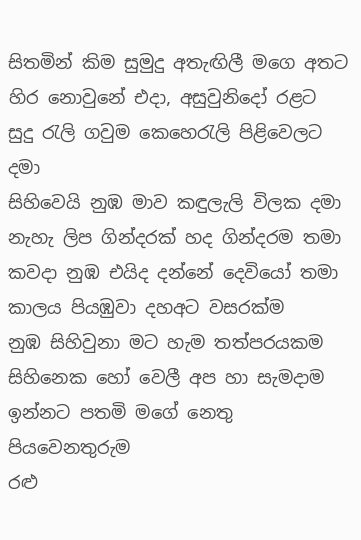සිතමින් කිම සුමුදු අතැඟිලී මගෙ අතට
හිර නොවුනේ එදා, අසුවුනිදෝ රළට
සුදු රැලි ගවුම කෙහෙරැලි පිළිවෙලට දමා
සිහිවෙයි නුඹ මාව කඳුලැලි විලක දමා
නැහැ ලිප ගින්දරක් හද ගින්දරම තමා
කවදා නුඹ එයිද දන්නේ දෙවියෝ තමා
කාලය පියඹුවා දහඅට වසරක්ම
නුඹ සිහිවුනා මට හැම තත්පරයකම
සිහිනෙක හෝ වෙලී අප හා සැමදාම
ඉන්නට පතමි මගේ නෙතු පියවෙනතුරුම
රළු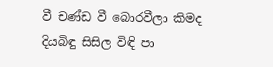වී චණ්ඩ වී බොරවීලා කිමද
දියබිඳු සිසිල විඳි පා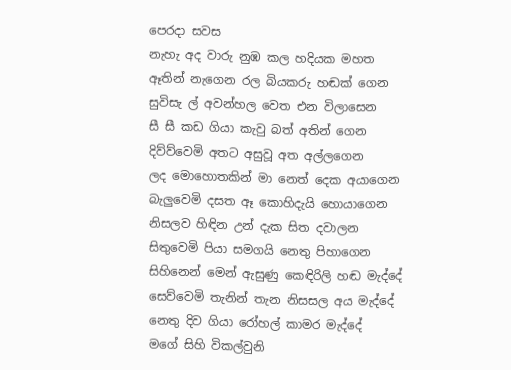පෙරදා සවස
නැහැ අද වාරු නුඹ කල හදියක මහත
ඈතින් නැගෙන රල බියකරු හඬක් ගෙන
සුවිසැ ල් අවන්හල වෙත එන විලාසෙන
සී සී කඩ ගියා කැවු බත් අතින් ගෙන
දිව්ව්වෙමි අතට අසුවූ අත අල්ලගෙන
ලද මොහොතකින් මා නෙත් දෙක අයාගෙන
බැලුවෙමි දසත ඈ කොහිදැයි හොයාගෙන
නිසලව හිඳින උන් දැක සිත දවාලන
සිතුවෙමි පියා සමගයි නෙතු පිහාගෙන
සිහිනෙන් මෙන් ඇසුණු කෙඳිරිලි හඬ මැද්දේ
සෙව්වෙමි තැනින් තැන නිසසල අය මැද්දේ
නෙතු දිව ගියා රෝහල් කාමර මැද්දේ
මගේ සිහි විකල්වුනි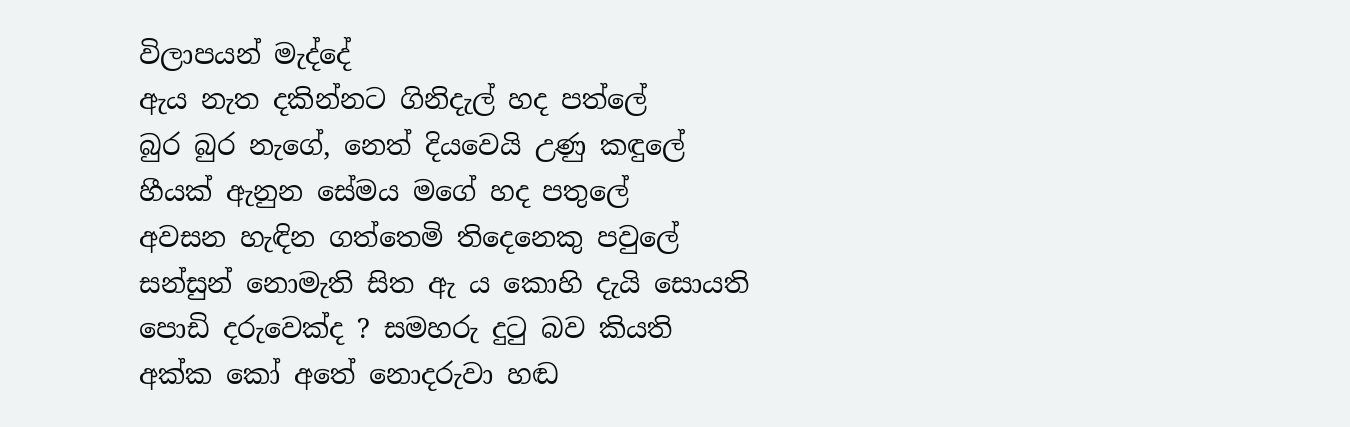විලාපයන් මැද්දේ
ඇය නැත දකින්නට ගිනිදැල් හද පත්ලේ
බුර බුර නැගේ, නෙත් දියවෙයි උණු කඳුලේ
හීයක් ඇනුන සේමය මගේ හද පතුලේ
අවසන හැඳින ගත්තෙමි තිදෙනෙකු පවුලේ
සන්සුන් නොමැති සිත ඇ ය කොහි දැයි සොයති
පොඩි දරුවෙක්ද ? සමහරු දුටු බව කියති
අක්ක කෝ අතේ නොදරුවා හඬ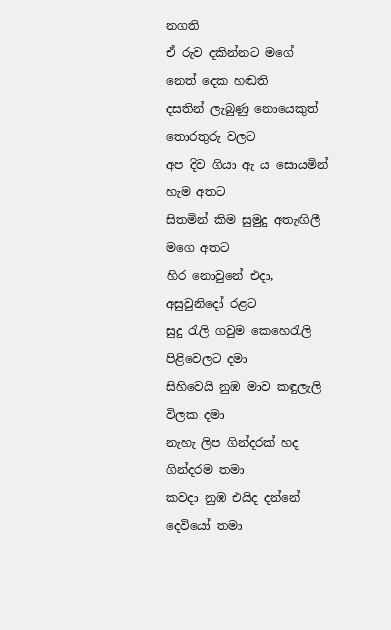නගති
ඒ රුව දකින්නට මගේ නෙත් දෙක හඬති
දසතින් ලැබුණු නොයෙකුත් තොරතුරු වලට
අප දිව ගියා ඇ ය සොයමින් හැම අතට
සිතමින් කිම සුමුදු අතැඟිලී මගෙ අතට
හිර නොවුනේ එදා, අසුවුනිදෝ රළට
සුදු රැලි ගවුම කෙහෙරැලි පිළිවෙලට දමා
සිහිවෙයි නුඹ මාව කඳුලැලි විලක දමා
නැහැ ලිප ගින්දරක් හද ගින්දරම තමා
කවදා නුඹ එයිද දන්නේ දෙවියෝ තමා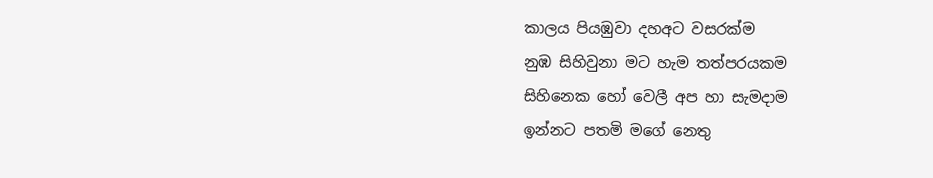කාලය පියඹුවා දහඅට වසරක්ම
නුඹ සිහිවුනා මට හැම තත්පරයකම
සිහිනෙක හෝ වෙලී අප හා සැමදාම
ඉන්නට පතමි මගේ නෙතු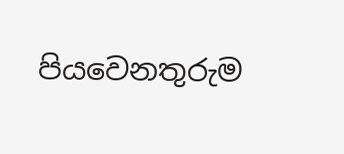පියවෙනතුරුම